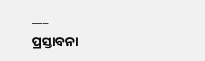___
ପ୍ରସ୍ତାବନା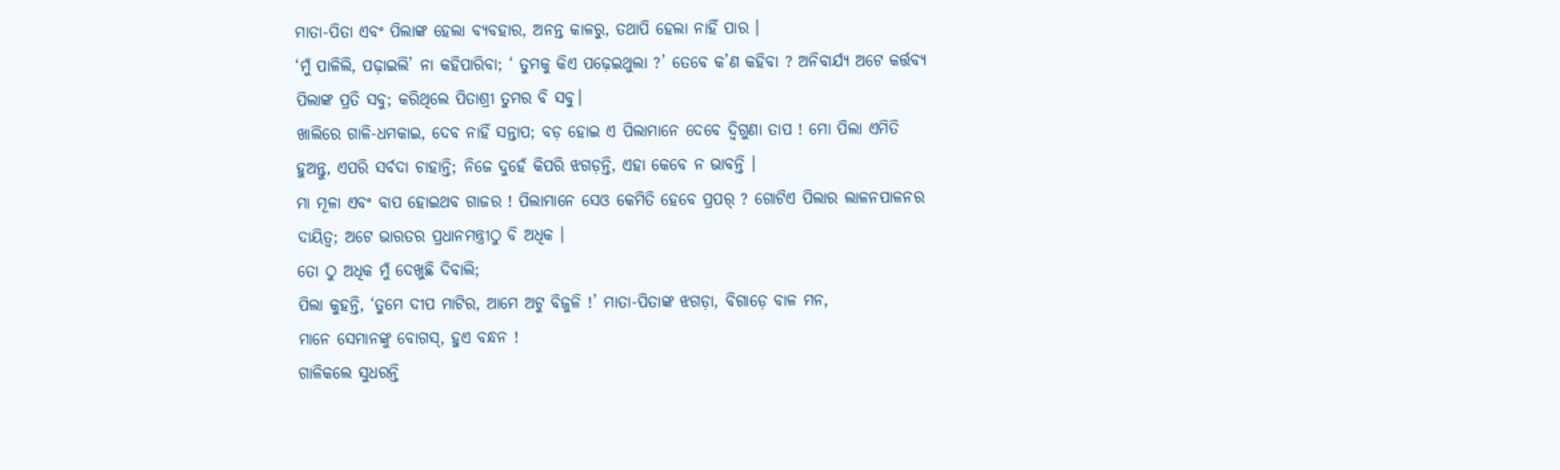ମାତା-ପିତା ଏବଂ ପିଲାଙ୍କ ହେଲା ବ୍ୟବହାର, ଅନନ୍ତ କାଳରୁ, ତଥାପି ହେଲା ନାହିଁ ପାର ।
‘ମୁଁ ପାଳିଲି, ପଢ଼ାଇଲି’ ନା କହିପାରିବା; ‘ ତୁମକୁ କିଏ ପଢ଼େଇଥୁଲା ?’ ତେବେ କ’ଣ କହିବା ? ଅନିବାର୍ଯ୍ୟ ଅଟେ କର୍ତ୍ତବ୍ୟ ପିଲାଙ୍କ ପ୍ରତି ସବୁ; କରିଥିଲେ ପିତାଶ୍ରୀ ତୁମର ବି ସବୁ।
ଖାଲିରେ ଗାଳି-ଧମକାଇ, ଦେବ ନାହିଁ ସନ୍ତାପ; ବଡ଼ ହୋଇ ଏ ପିଲାମାନେ ଦେବେ ଦ୍ଵିଗୁଣା ତାପ ! ମୋ ପିଲା ଏମିତି ହୁଅନ୍ତୁ, ଏପରି ସର୍ବଦା ଚାହାନ୍ତି; ନିଜେ ଦୁହେଁ କିପରି ଝଗଡ଼ନ୍ତି, ଏହା କେବେ ନ ଭାବନ୍ତି ।
ମା ମୂଳା ଏବଂ ବାପ ହୋଇଥବ ଗାଜର ! ପିଲାମାନେ ସେଓ କେମିତି ହେବେ ପ୍ରପର୍ ? ଗୋଟିଏ ପିଲାର ଲାଳନପାଳନର ଦାୟିତ୍ଵ; ଅଟେ ଭାରତର ପ୍ରଧାନମନ୍ତ୍ରୀଠୁ ବି ଅଧିକ ।
ତୋ ଠୁ ଅଧିକ ମୁଁ ଦେଖୁଛି ଦିବାଲି;
ପିଲା କୁହନ୍ତି, ‘ତୁମେ ଦୀପ ମାଟିର, ଆମେ ଅଟୁ ବିଜୁଳି !’ ମାତା-ପିତାଙ୍କ ଝଗଡ଼ା, ବିଗାଡ଼େ ବାଳ ମନ,
ମାନେ ସେମାନଙ୍କୁ ବୋଗସ୍, ହୁଏ ବନ୍ଧନ !
ଗାଳିକଲେ ସୁଧରନ୍ତି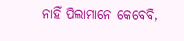ନାହିଁ ପିଲାମାନେ କେବେବି,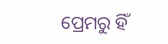ପ୍ରେମରୁ ହିଁ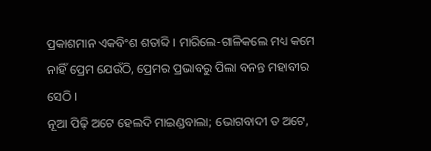ପ୍ରକାଶମାନ ଏକବିଂଶ ଶତାବ୍ଦି । ମାରିଲେ-ଗାଳିକଲେ ମଧ୍ୟ କମେ ନାହିଁ ପ୍ରେମ ଯେଉଁଠି, ପ୍ରେମର ପ୍ରଭାବରୁ ପିଲା ବନନ୍ତ ମହାବୀର ସେଠି ।
ନୂଆ ପିଢ଼ି ଅଟେ ହେଲଦି ମାଇଣ୍ଡବାଲା; ଭୋଗବାଦୀ ତ ଅଟେ,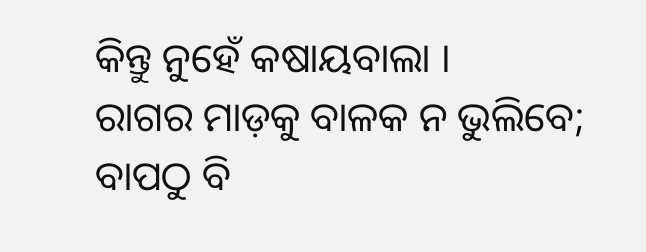କିନ୍ତୁ ନୁହେଁ କଷାୟବାଲା ।
ରାଗର ମାଡ଼କୁ ବାଳକ ନ ଭୁଲିବେ; ବାପଠୁ ବି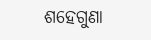ଶହେଗୁଣା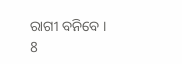ରାଗୀ ବନିବେ ।
8